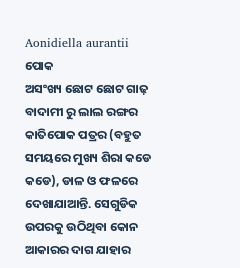Aonidiella aurantii
ପୋକ
ଅସଂଖ୍ୟ ଛୋଟ ଛୋଟ ଗାଢ଼ ବାଦାମୀ ରୁ ଲାଲ ରଙ୍ଗର କାତିପୋକ ପତ୍ରର (ବହୁତ ସମୟରେ ମୁଖ୍ୟ ଶିରା କଡେ କଡେ), ଡାଳ ଓ ଫଳରେ ଦେଖାଯାଆନ୍ତି. ସେଗୁଡିକ ଉପରକୁ ଉଠିଥିବା କୋନ ଆକାରର ଦାଗ ଯାହାର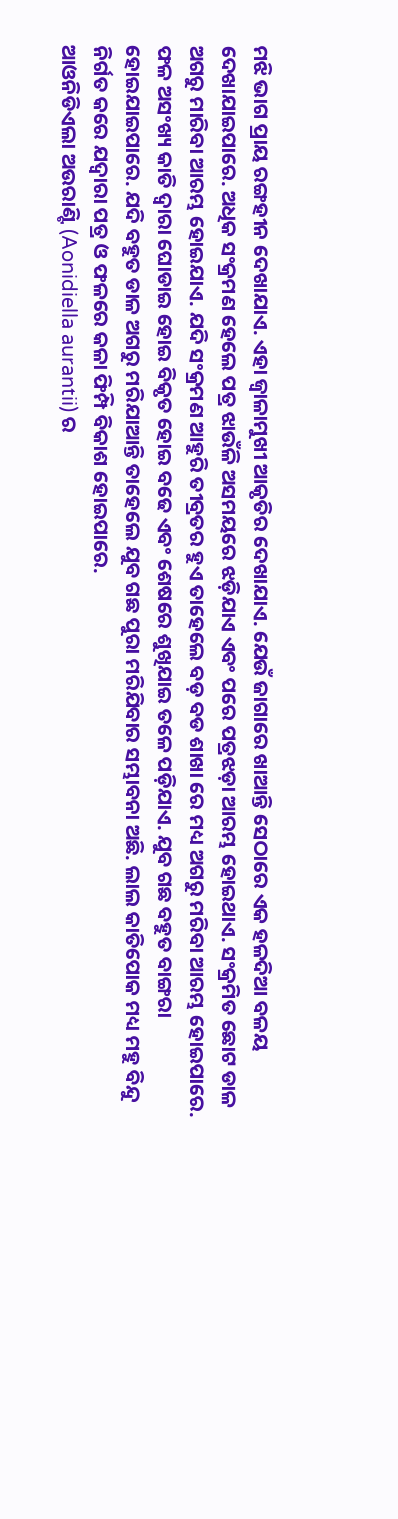ମଝି ଭାଗ ପ୍ରାୟ ରଙ୍ଗହୀନ ଦେଖାଯାଏ. ଏହା ଜ୍ୱାଳାମୁଖୀ ଆକୃତିର ଦେଖାଯାଏ. ଯେଉଁ ଜାଗାରେ ଖାଆନ୍ତି ସେଠାରେ ଏକ ହଳଦିଆ ବଳୟ ଦେଖାଯାଇପାରେ. ଅଧିକ ସଂକ୍ରମଣ ହେଲେ ପତ୍ର ଝାଉଁଳି ଅସମୟରେ ଝଡ଼ିଯାଏ ଏବଂ ପରେ ପତ୍ରଝଡ଼ା ଆରମ୍ଭ ହୋଇଥାଏ. ସଂକ୍ରମିତ ଛୋଟ ଡାଳ ଅଗରୁ ମାରିବା ଆରମ୍ଭ ହୋଇଯାଏ. ଯଦି ସଂକ୍ରମଣ ଆହୁରି ତୀବ୍ରତର ହୁଏ ତାହେଲେ ବଡ଼ ବଡ ଶାଖା ରେ ମଧ୍ୟ ଅଗରୁ ମରିବା ଆରମ୍ଭ ହୋଇପାରେ. ଫଳ ଅସଂଖ୍ୟ କାତି ଦ୍ୱାରା ଘୋଡାଇ ହୋଇ ବିକୃତ ହୋଇ ବଢେ ଏବଂ ଶେଷରେ ଶୁଖିଯାଇ ତଳେ ପଡ଼ିଯାଏ. ଯୁବ ଗଛ ବହୁତ ବାଙ୍ଗରା ହୋଇଯାଇପାରେ. ଯଦି ବହୁତ ଡାଳ ଅଗରୁ ମରିଯାଆନ୍ତି ତାହେଲେ ଯୁବ ଗଛ ପୁରା ମରିଯିବାର ସମ୍ଭାବନା ଅଛି. ଲାଲ କାତିପୋକ ମଧ୍ୟ ମହୁ ବିନ୍ଦୁ ନିର୍ଗତ କରେ ଯଦ୍ୱାରା ପତ୍ର ଓ ଫଳରେ କଳା ଫିମ୍ପି ବିକାଶ ହୋଇପାରେ.
ଆଓନିଡିଏଲା ଅଉରାଣ୍ଟି (Aonidiella aurantii) ର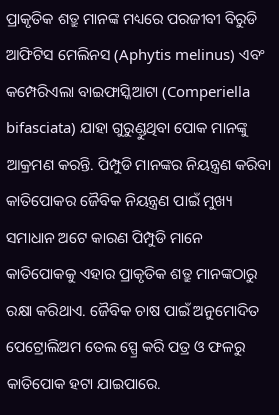ପ୍ରାକୃତିକ ଶତ୍ରୁ ମାନଙ୍କ ମଧ୍ୟରେ ପରଜୀବୀ ବିରୁଡି ଆଫିଟିସ ମେଲିନସ (Aphytis melinus) ଏବଂ କମ୍ପେରିଏଲା ବାଇଫାସ୍କିଆଟା (Comperiella bifasciata) ଯାହା ଗୁରୁଣ୍ଡୁଥିବା ପୋକ ମାନଙ୍କୁ ଆକ୍ରମଣ କରନ୍ତି. ପିମ୍ପୁଡି ମାନଙ୍କର ନିୟନ୍ତ୍ରଣ କରିବା କାତିପୋକର ଜୈବିକ ନିୟନ୍ତ୍ରଣ ପାଇଁ ମୁଖ୍ୟ ସମାଧାନ ଅଟେ କାରଣ ପିମ୍ପୁଡି ମାନେ କାତିପୋକକୁ ଏହାର ପ୍ରାକୃତିକ ଶତ୍ରୁ ମାନଙ୍କଠାରୁ ରକ୍ଷା କରିଥାଏ. ଜୈବିକ ଚାଷ ପାଇଁ ଅନୁମୋଦିତ ପେଟ୍ରୋଲିଅମ ତେଲ ସ୍ପ୍ରେ କରି ପତ୍ର ଓ ଫଳରୁ କାତିପୋକ ହଟା ଯାଇପାରେ.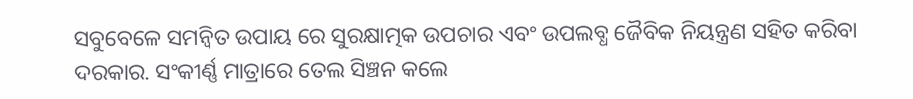ସବୁବେଳେ ସମନ୍ବିତ ଉପାୟ ରେ ସୁରକ୍ଷାତ୍ମକ ଉପଚାର ଏବଂ ଉପଲବ୍ଧ ଜୈବିକ ନିୟନ୍ତ୍ରଣ ସହିତ କରିବା ଦରକାର. ସଂକୀର୍ଣ୍ଣ ମାତ୍ରାରେ ତେଲ ସିଞ୍ଚନ କଲେ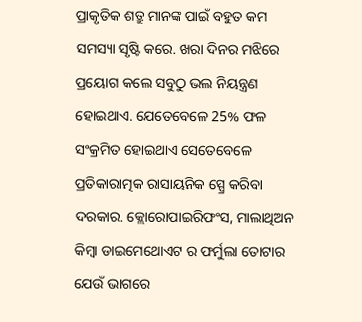ପ୍ରାକୃତିକ ଶତ୍ରୁ ମାନଙ୍କ ପାଇଁ ବହୁତ କମ ସମସ୍ୟା ସୃଷ୍ଟି କରେ. ଖରା ଦିନର ମଝିରେ ପ୍ରୟୋଗ କଲେ ସବୁଠୁ ଭଲ ନିୟନ୍ତ୍ରଣ ହୋଇଥାଏ. ଯେତେବେଳେ 25% ଫଳ ସଂକ୍ରମିତ ହୋଇଥାଏ ସେତେବେଳେ ପ୍ରତିକାରାତ୍ମକ ରାସାୟନିକ ସ୍ପ୍ରେ କରିବା ଦରକାର. କ୍ଲୋରୋପାଇରିଫଂସ, ମାଲାଥିଅନ କିମ୍ବା ଡାଇମେଥୋଏଟ ର ଫର୍ମୁଲା ତୋଟାର ଯେଉଁ ଭାଗରେ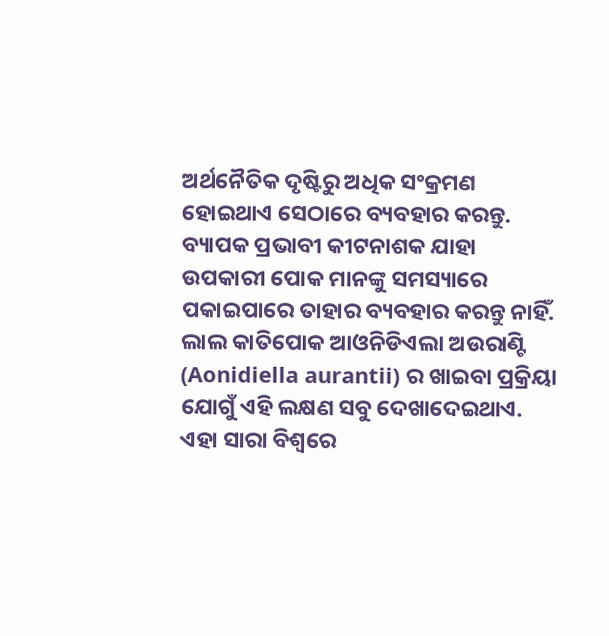ଅର୍ଥନୈତିକ ଦୃଷ୍ଟିରୁ ଅଧିକ ସଂକ୍ରମଣ ହୋଇଥାଏ ସେଠାରେ ବ୍ୟବହାର କରନ୍ତୁ. ବ୍ୟାପକ ପ୍ରଭାବୀ କୀଟନାଶକ ଯାହା ଉପକାରୀ ପୋକ ମାନଙ୍କୁ ସମସ୍ୟାରେ ପକାଇପାରେ ତାହାର ବ୍ୟବହାର କରନ୍ତୁ ନାହିଁ.
ଲାଲ କାତିପୋକ ଆଓନିଡିଏଲା ଅଉରାଣ୍ଟି (Aonidiella aurantii) ର ଖାଇବା ପ୍ରକ୍ରିୟା ଯୋଗୁଁ ଏହି ଲକ୍ଷଣ ସବୁ ଦେଖାଦେଇଥାଏ. ଏହା ସାରା ବିଶ୍ୱରେ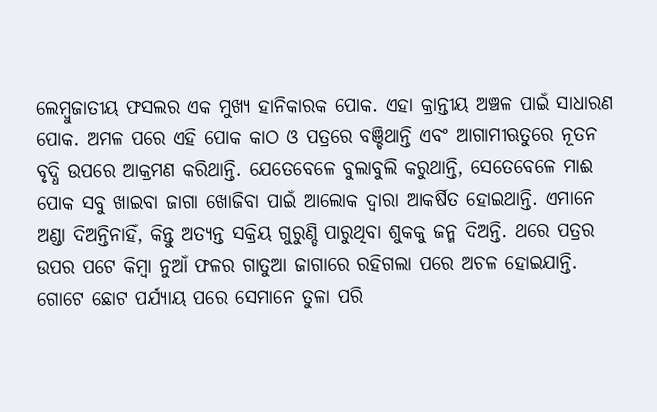ଲେମ୍ବୁଜାତୀୟ ଫସଲର ଏକ ମୁଖ୍ୟ ହାନିକାରକ ପୋକ. ଏହା କ୍ରାନ୍ତୀୟ ଅଞ୍ଚଳ ପାଇଁ ସାଧାରଣ ପୋକ. ଅମଳ ପରେ ଏହି ପୋକ କାଠ ଓ ପତ୍ରରେ ବଞ୍ଚିଥାନ୍ତି ଏବଂ ଆଗାମୀଋତୁରେ ନୂତନ ବୃଦ୍ଧି ଉପରେ ଆକ୍ରମଣ କରିଥାନ୍ତି. ଯେତେବେଳେ ବୁଲାବୁଲି କରୁଥାନ୍ତି, ସେତେବେଳେ ମାଈ ପୋକ ସବୁ ଖାଇବା ଜାଗା ଖୋଜିବା ପାଇଁ ଆଲୋକ ଦ୍ୱାରା ଆକର୍ଷିତ ହୋଇଥାନ୍ତି. ଏମାନେ ଅଣ୍ଡା ଦିଅନ୍ତିନାହିଁ, କିନ୍ତୁ ଅତ୍ୟନ୍ତ ସକ୍ରିୟ ଗୁରୁଣ୍ଡି ପାରୁଥିବା ଶୁକକୁ ଜନ୍ମ ଦିଅନ୍ତି. ଥରେ ପତ୍ରର ଉପର ପଟେ କିମ୍ବା ନୁଆଁ ଫଳର ଗାତୁଆ ଜାଗାରେ ରହିଗଲା ପରେ ଅଚଳ ହୋଇଯାନ୍ତି. ଗୋଟେ ଛୋଟ ପର୍ଯ୍ୟାୟ ପରେ ସେମାନେ ତୁଳା ପରି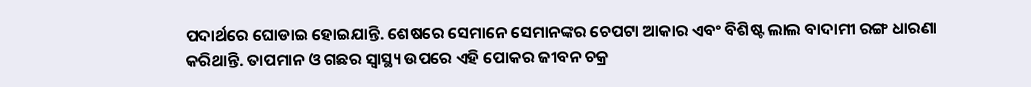ପଦାର୍ଥରେ ଘୋଡାଇ ହୋଇଯାନ୍ତି. ଶେଷରେ ସେମାନେ ସେମାନଙ୍କର ଚେପଟା ଆକାର ଏବଂ ବିଶିଷ୍ଟ ଲାଲ ବାଦାମୀ ରଙ୍ଗ ଧାରଣା କରିଥାନ୍ତି. ତାପମାନ ଓ ଗଛର ସ୍ୱାସ୍ଥ୍ୟ ଉପରେ ଏହି ପୋକର ଜୀବନ ଚକ୍ର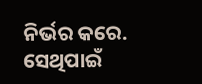ନିର୍ଭର କରେ. ସେଥିପାଇଁ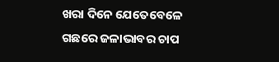ଖରା ଦିନେ ଯେତେବେଳେ ଗଛରେ ଜଳାଭାବର ଚାପ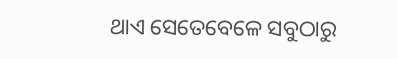ଥାଏ ସେତେବେଳେ ସବୁଠାରୁ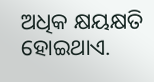ଅଧିକ କ୍ଷୟକ୍ଷତି ହୋଇଥାଏ.